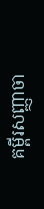គម្ពីរសញ្ញាចា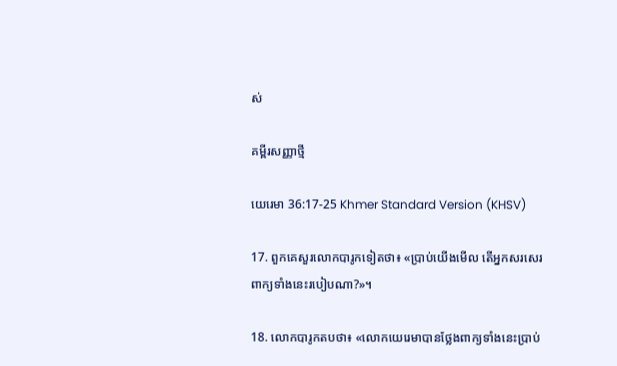ស់

គម្ពីរសញ្ញាថ្មី

យេរេមា 36:17-25 Khmer Standard Version (KHSV)

17. ពួកគេសួរលោកបារូកទៀតថា៖ «ប្រាប់យើងមើល តើអ្នកសរសេរពាក្យទាំងនេះរបៀបណា?»។

18. លោកបារូកតបថា៖ «លោកយេរេមាបានថ្លែងពាក្យទាំងនេះប្រាប់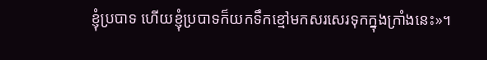ខ្ញុំប្របាទ ហើយខ្ញុំប្របាទក៏យកទឹកខ្មៅមកសរសេរទុកក្នុងក្រាំងនេះ»។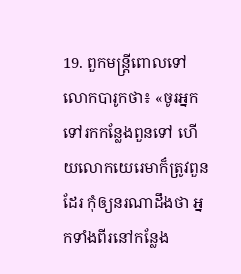19. ពួកមន្ត្រីពោលទៅលោកបារូកថា៖ «ចូរអ្នកទៅរកកន្លែងពួនទៅ ហើយលោកយេរេមាក៏ត្រូវពួនដែរ កុំឲ្យនរណាដឹងថា អ្នកទាំងពីរនៅកន្លែង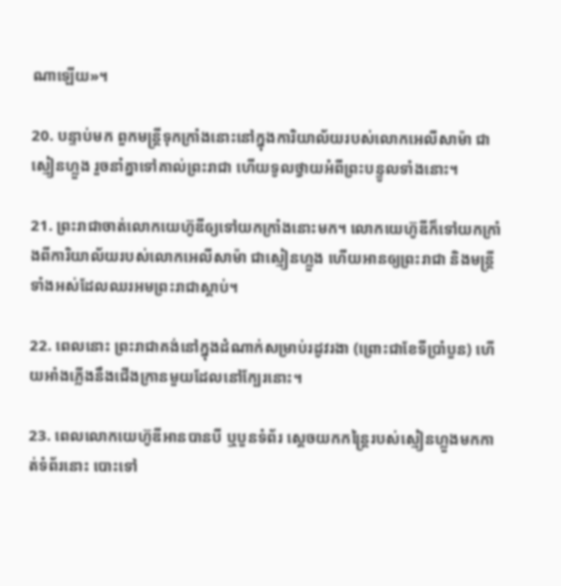ណាឡើយ»។

20. បន្ទាប់មក ពួកមន្ត្រីទុកក្រាំងនោះនៅក្នុងការិយា‌ល័យរបស់លោកអេលី‌សាម៉ា ជាស្មៀនហ្លួង រួចនាំគ្នាទៅគាល់ព្រះ‌រាជា ហើយទូលថ្វាយអំពីព្រះ‌បន្ទូលទាំងនោះ។

21. ព្រះ‌រាជាចាត់លោកយេហ៊ូ‌ឌីឲ្យទៅយកក្រាំងនោះមក។ លោកយេហ៊ូ‌ឌីក៏ទៅយកក្រាំងពីការិយា‌ល័យរបស់លោកអេលី‌សាម៉ា ជាស្មៀនហ្លួង ហើយអានឲ្យព្រះ‌រាជា និងមន្ត្រីទាំងអស់ដែលឈរអមព្រះ‌រាជាស្ដាប់។

22. ពេលនោះ ព្រះ‌រាជាគង់នៅក្នុងដំណាក់សម្រាប់រដូវរងា (ព្រោះជាខែទីប្រាំបួន) ហើយអាំងភ្លើងនឹងជើង‌ក្រានមួយដែលនៅក្បែរនោះ។

23. ពេលលោកយេហ៊ូ‌ឌីអានបានបី ឬបួនទំព័រ ស្ដេចយកកន្ត្រៃរបស់ស្មៀនហ្លួងមកកាត់ទំព័រនោះ បោះទៅ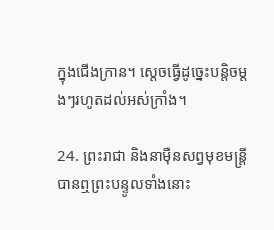ក្នុងជើង‌ក្រាន។ ស្ដេចធ្វើដូច្នេះបន្តិចម្ដងៗរហូតដល់អស់ក្រាំង។

24. ព្រះ‌រាជា និងនាម៉ឺនសព្វមុខមន្ត្រី បានឮព្រះ‌បន្ទូលទាំងនោះ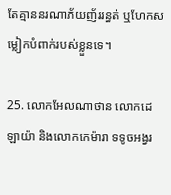តែគ្មាននរណាភ័យញ័ររន្ធត់ ឬហែកសម្លៀក‌បំពាក់របស់ខ្លួនទេ។

25. លោកអែល‌ណា‌ថាន លោកដេឡា‌យ៉ា និងលោកកេម៉ា‌រា ទទូចអង្វរ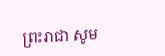ព្រះ‌រាជា សូម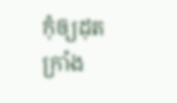កុំឲ្យដុតក្រាំង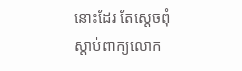នោះដែរ តែស្ដេចពុំស្ដាប់ពាក្យលោក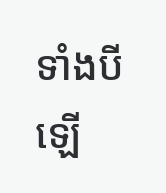ទាំងបីឡើ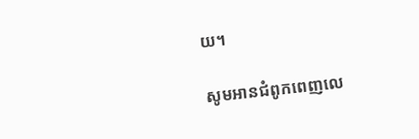យ។

សូមអានជំពូកពេញលេ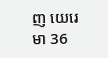ញ យេរេមា 36